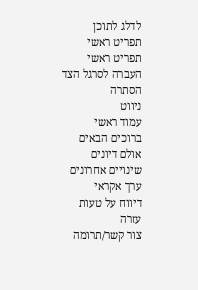לדלג לתוכן
תפריט ראשי
תפריט ראשי
העברה לסרגל הצד
הסתרה
ניווט
עמוד ראשי
ברוכים הבאים
אולם דיונים
שינויים אחרונים
ערך אקראי
דיווח על טעות
עזרה
צור קשר/תרומה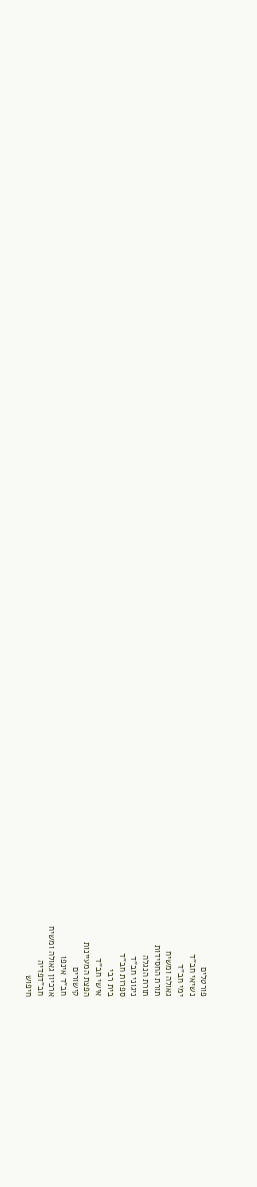פורטלים
נשיאי חב"ד
ימי חב"ד
גאולה ומשיח
תורת החסידות
תורת הנגלה
ניגוני חב"ד
ספרות חב"ד
בית רבי
אישי חב"ד
הפצת המעיינות
קישורים
חב"ד אינפו
ארכיון גאולה ומשיח
חב"דפדיה
חיפוש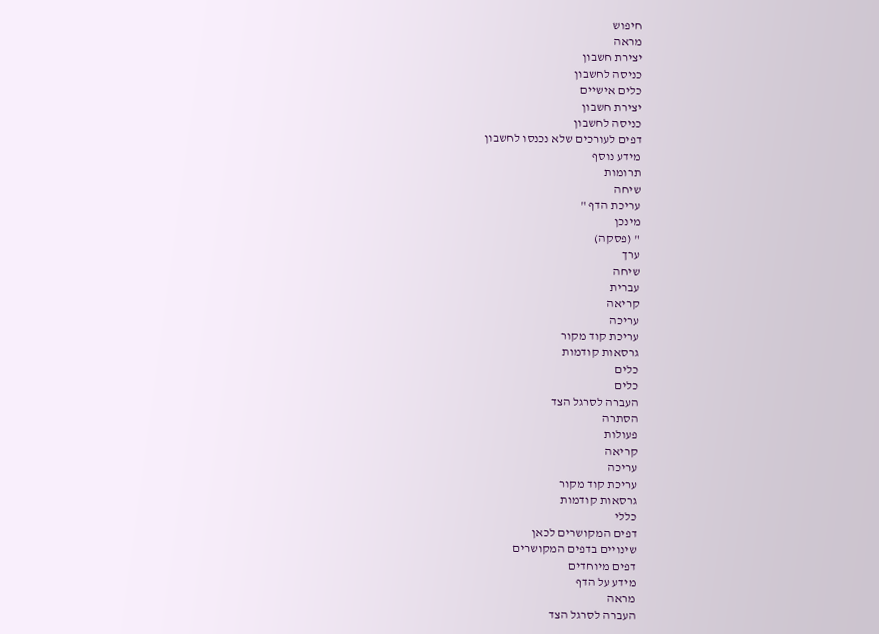חיפוש
מראה
יצירת חשבון
כניסה לחשבון
כלים אישיים
יצירת חשבון
כניסה לחשבון
דפים לעורכים שלא נכנסו לחשבון
מידע נוסף
תרומות
שיחה
עריכת הדף "
מינכן
" (פסקה)
ערך
שיחה
עברית
קריאה
עריכה
עריכת קוד מקור
גרסאות קודמות
כלים
כלים
העברה לסרגל הצד
הסתרה
פעולות
קריאה
עריכה
עריכת קוד מקור
גרסאות קודמות
כללי
דפים המקושרים לכאן
שינויים בדפים המקושרים
דפים מיוחדים
מידע על הדף
מראה
העברה לסרגל הצד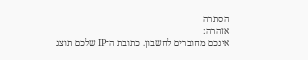הסתרה
אזהרה:
אינכם מחוברים לחשבון. כתובת ה־IP שלכם תוצג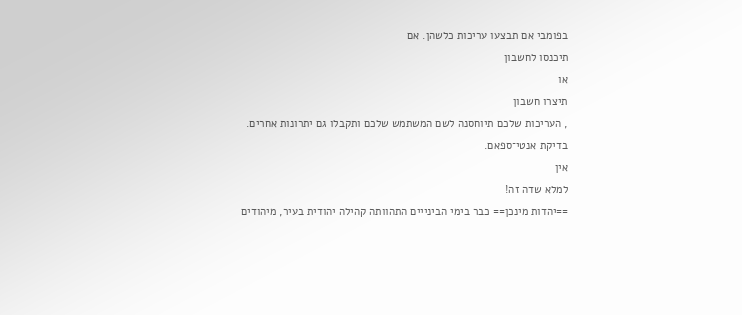בפומבי אם תבצעו עריכות כלשהן. אם
תיכנסו לחשבון
או
תיצרו חשבון
, העריכות שלכם תיוחסנה לשם המשתמש שלכם ותקבלו גם יתרונות אחרים.
בדיקת אנטי־ספאם.
אין
למלא שדה זה!
==יהדות מינכן== כבר בימי הבינייים התהוותה קהילה יהודית בעיר, מיהודים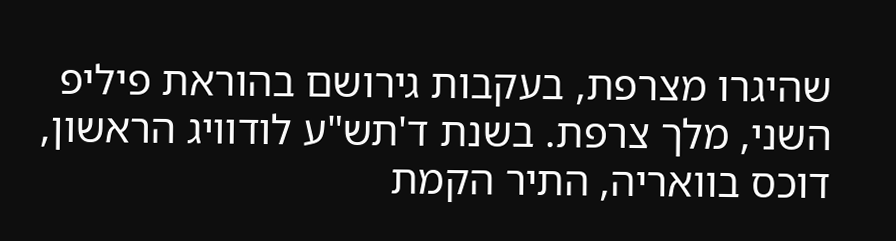שהיגרו מצרפת, בעקבות גירושם בהוראת פיליפ השני, מלך צרפת. בשנת ד'תש"ע לודוויג הראשון, דוכס בוואריה, התיר הקמת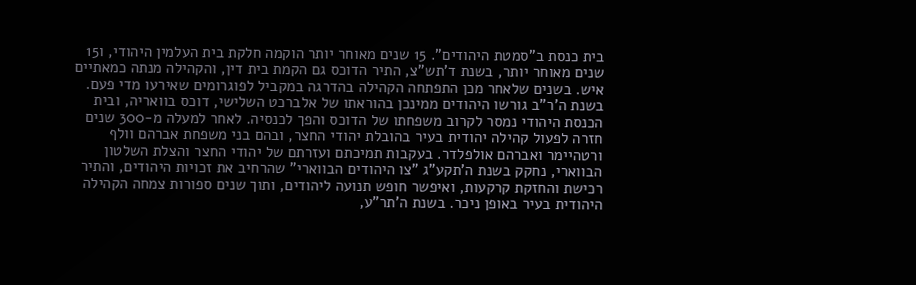בית כנסת ב"סמטת היהודים". 15 שנים מאוחר יותר הוקמה חלקת בית העלמין היהודי, ו15 שנים מאוחר יותר, בשנת ד'תש"צ, התיר הדוכס גם הקמת בית דין, והקהילה מנתה כמאתיים איש. בשנים שלאחר מכן התפתחה הקהילה בהדרגה במקביל לפוגרומים שאירעו מדי פעם. בשנת ה'ר"ב גורשו היהודים ממינכן בהוראתו של אלברכט השלישי, דוכס בוואריה, ובית הכנסת היהודי נמסר לקרוב משפחתו של הדוכס והפך לכנסיה. לאחר למעלה מ-300 שנים חזרה לפעול קהילה יהודית בעיר בהובלת יהודי החצר, ובהם בני משפחת אברהם וולף ורטהיימר ואברהם אולפלדר. בעקבות תמיכתם ועזרתם של יהודי החצר והצלת השלטון הבווארי, נחקק בשנת ה'תקע"ג "צו היהודים הבווארי" שהרחיב את זכויות היהודים, והתיר רכישת והחזקת קרקעות, ואיפשר חופש תנועה ליהודים, ותוך שנים ספורות צמחה הקהילה היהודית בעיר באופן ניכר. בשנת ה'תר"ע,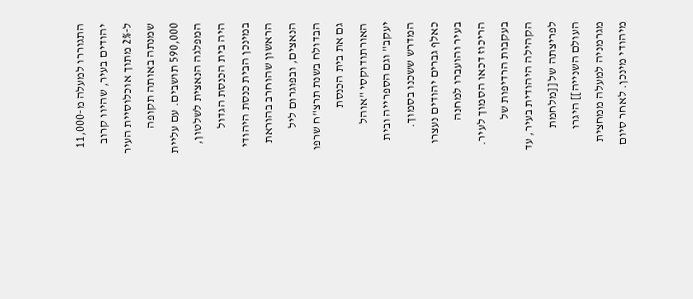התגוררו למעלה מ-11,000 יהודים בעיר, שהיוו קרוב ל-2% מתוך אוכלוסיית העיר שמנתה באותה תקופה 590,000 תושבים. עם עליית המפלגה הנאצית לשלטון, היה בית הכנסת הגדול במינכן הבית כנסת היהודי הראשון שהוחרב בהוראת הנאצים, ובפוגרום ליל הבדולח בשנת תרצ"ח שרפו גם את בית הכנסת האורתודוקסי "אוהל יעקב" וגם הספרייה ובית המדרש ששכנו בסמוך. כאלף גברים יהודים נעצרו בעיר והועברו למחנה הריכוז דכאו הסמוך לעיר. בעקבות הרדיפות של הקהילה היהודית בעיר, עד לפריצתה של [[מלחמת העולם השנייה]] היגרו מגרמניה למעלה ממחצית מיהודי מינכן. לאחר סיום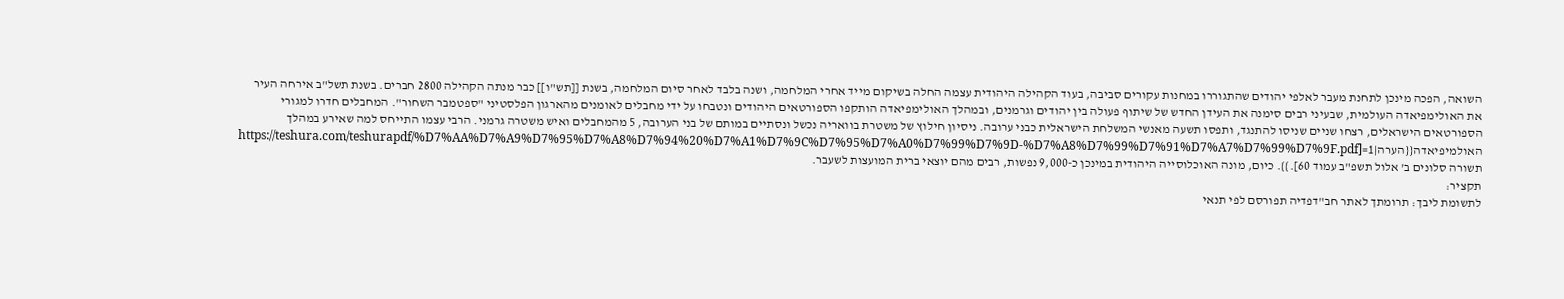השואה, הפכה מינכן לתחנת מעבר לאלפי יהודים שהתגוררו במחנות עקורים סביבה, בעוד הקהילה היהודית עצמה החלה בשיקום מייד אחרי המלחמה, ושנה בלבד לאחר סיום המלחמה, בשנת [[תש"ו]] כבר מנתה הקהילה 2800 חברים. בשנת תשל"ב אירחה העיר את האולימפיאדה העולמית, שבעיני רבים סימנה את העידן החדש של שיתוף פעולה בין יהודים וגרמנים, ובמהלך האולימפיאדה הותקפו הספורטאים היהודים ונטבחו על ידי מחבלים לאומנים מהארגון הפלסטיני "ספטמבר השחור". המחבלים חדרו למגורי הספורטאים הישראלים, רצחו שניים שניסו להתנגד, ותפסו תשעה מאנשי המשלחת הישראלית כבני ערובה. ניסיון חילוץ של משטרת בוואריה נכשל ונסתיים במותם של בני הערובה, 5 מהמחבלים ואיש משטרה גרמני. הרבי עצמו התייחס למה שאירע במהלך האולמיפיאדה{{הערה|1=[https://teshura.com/teshurapdf/%D7%AA%D7%A9%D7%95%D7%A8%D7%94%20%D7%A1%D7%9C%D7%95%D7%A0%D7%99%D7%9D-%D7%A8%D7%99%D7%91%D7%A7%D7%99%D7%9F.pdf תשורה סלונים ב' אלול תשפ"ב עמוד 60].}}. כיום, מונה האוכלוסייה היהודית במינכן כ-9,000 נפשות, רבים מהם יוצאי ברית המועצות לשעבר.
תקציר:
לתשומת ליבך: תרומתך לאתר חב"דפדיה תפורסם לפי תנאי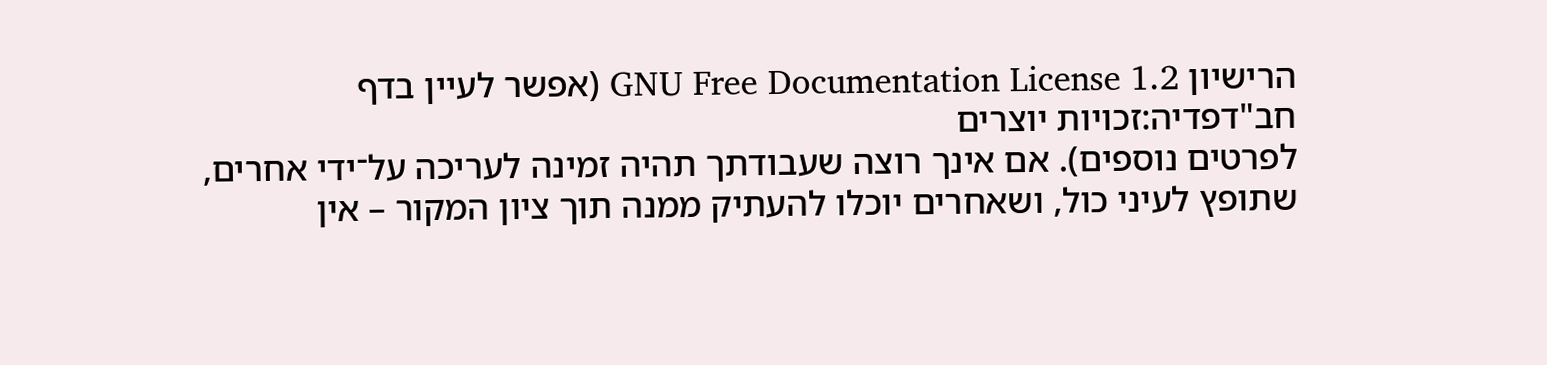הרישיון GNU Free Documentation License 1.2 (אפשר לעיין בדף
חב"דפדיה:זכויות יוצרים
לפרטים נוספים). אם אינך רוצה שעבודתך תהיה זמינה לעריכה על־ידי אחרים, שתופץ לעיני כול, ושאחרים יוכלו להעתיק ממנה תוך ציון המקור – אין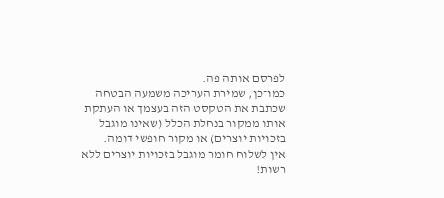לפרסם אותה פה.
כמו־כן, שמירת העריכה משמעה הבטחה שכתבת את הטקסט הזה בעצמך או העתקת אותו ממקור בנחלת הכלל (שאינו מוגבל בזכויות יוצרים) או מקור חופשי דומה.
אין לשלוח חומר מוגבל בזכויות יוצרים ללא רשות!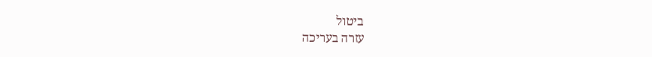ביטול
עזרה בעריכה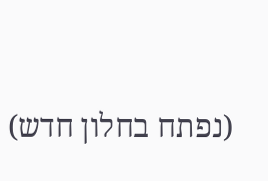(נפתח בחלון חדש)